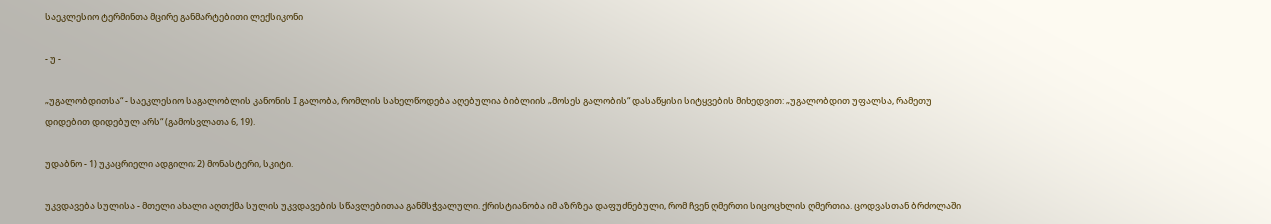საეკლესიო ტერმინთა მცირე განმარტებითი ლექსიკონი

- უ -

„უგალობდითსა“ - საეკლესიო საგალობლის კანონის I გალობა, რომლის სახელწოდება აღებულია ბიბლიის „მოსეს გალობის“ დასაწყისი სიტყვების მიხედვით: „უგალობდით უფალსა, რამეთუ დიდებით დიდებულ არს“ (გამოსვლათა 6, 19).

უდაბნო - 1) უკაცრიელი ადგილი; 2) მონასტერი, სკიტი.

უკვდავება სულისა - მთელი ახალი აღთქმა სულის უკვდავების სწავლებითაა განმსჭვალული. ქრისტიანობა იმ აზრზეა დაფუძნებული, რომ ჩვენ ღმერთი სიცოცხლის ღმერთია. ცოდვასთან ბრძოლაში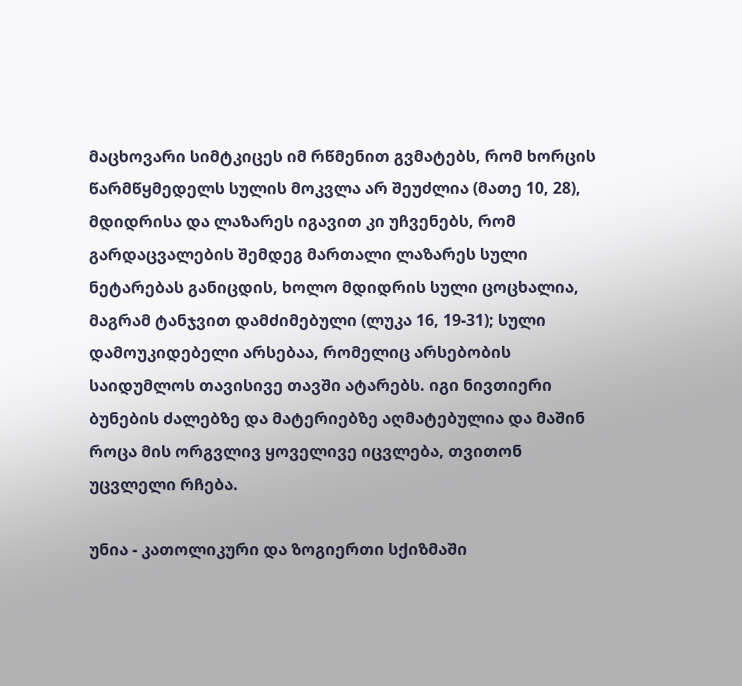მაცხოვარი სიმტკიცეს იმ რწმენით გვმატებს, რომ ხორცის წარმწყმედელს სულის მოკვლა არ შეუძლია (მათე 10, 28), მდიდრისა და ლაზარეს იგავით კი უჩვენებს, რომ გარდაცვალების შემდეგ მართალი ლაზარეს სული ნეტარებას განიცდის, ხოლო მდიდრის სული ცოცხალია, მაგრამ ტანჯვით დამძიმებული (ლუკა 16, 19-31); სული დამოუკიდებელი არსებაა, რომელიც არსებობის საიდუმლოს თავისივე თავში ატარებს. იგი ნივთიერი ბუნების ძალებზე და მატერიებზე აღმატებულია და მაშინ როცა მის ორგვლივ ყოველივე იცვლება, თვითონ უცვლელი რჩება.

უნია - კათოლიკური და ზოგიერთი სქიზმაში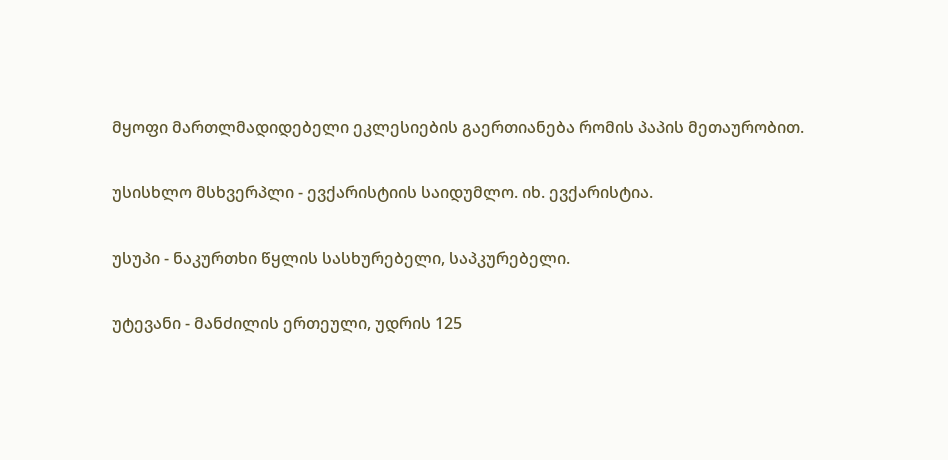მყოფი მართლმადიდებელი ეკლესიების გაერთიანება რომის პაპის მეთაურობით.

უსისხლო მსხვერპლი - ევქარისტიის საიდუმლო. იხ. ევქარისტია.

უსუპი - ნაკურთხი წყლის სასხურებელი, საპკურებელი.

უტევანი - მანძილის ერთეული, უდრის 125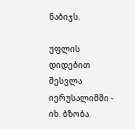ნაბიჯს.

უფლის დიდებით შესვლა იერუსალიმში - იხ. ბზობა.